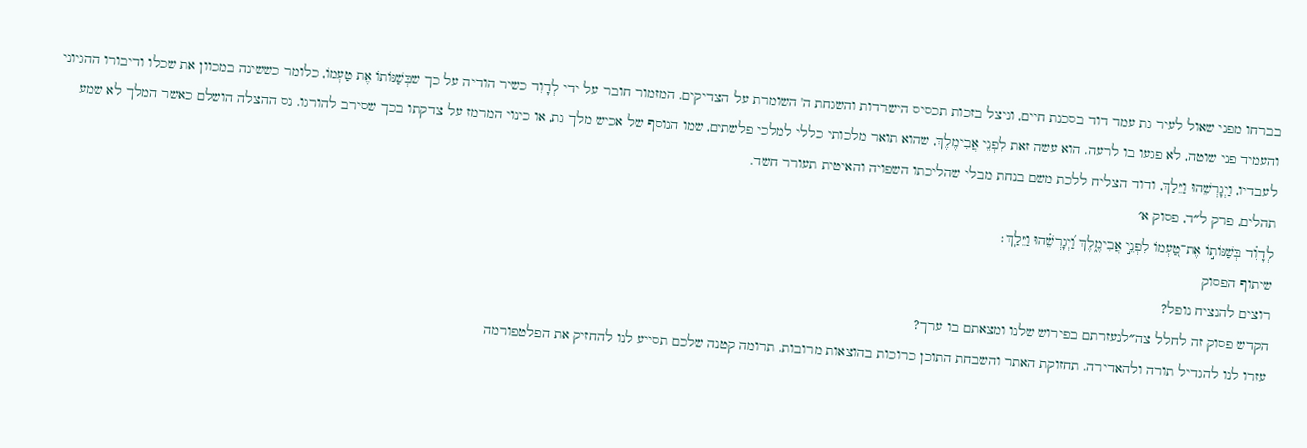בברחו מפני שאול לעיר גת עמד דוד בסכנת חיים, וניצל בזכות תכסיס הישרדות והשגחת ה' השומרת על הצדיקים. המזמור חובר על ידי לְדָוִד כשיר הודיה על כך שבְּשַׁנּוֹתוֹ אֶת טַעְמוֹ, כלומר כששינה במכוון את שכלו ודיבורו ההגיוני והעמיד פני שוטה, לא פגעו בו לרעה. הוא עשה זאת לִפְנֵי אֲבִימֶלֶךְ, שהוא תואר מלכותי כללי למלכי פלשתים, שמו הנוסף של אכיש מלך גת, או כינוי המרמז על צדקתו בכך שסירב להורגו. נס ההצלה הושלם כאשר המלך לא שמע לעבדיו, וַיְגָרְשֵׁהוּ וַיֵּלַךְ, ודוד הצליח ללכת משם בנחת מבלי שהליכתו השפויה והאיטית תעורר חשד.
תהלים, פרק ל״ד, פסוק א׳
לְדָוִ֗ד בְּשַׁנּוֹת֣וֹ אֶת־טַ֭עְמוֹ לִפְנֵ֣י אֲבִימֶ֑לֶךְ וַ֝יְגָרְשֵׁ֗הוּ וַיֵּלַֽךְ׃
שיתוף הפסוק
רוצים להנציח נופל?
הקדש פסוק זה לחלל צה״לנעזרתם בפירוש שלנו ומצאתם בו ערך?
עזרו לנו להגדיל תורה ולהאדירה. תחזוקת האתר והשבחת התוכן כרוכות בהוצאות מרובות. תרומה קטנה שלכם תסייע לנו להחזיק את הפלטפורמה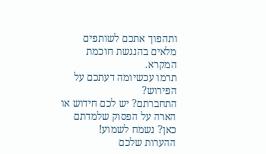ותהפוך אתכם לשותפים מלאים בהנגשת חוכמת המקרא.
תרמו עכשיומה דעתכם על הפירוש?
התחברתם? יש לכם חידוש או הארה על הפסוק שלמדתם כאן? נשמח לשמוע!
ההערות שלכם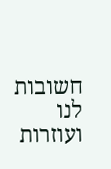חשובות לנו ועוזרות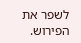לשפר את הפירוש.